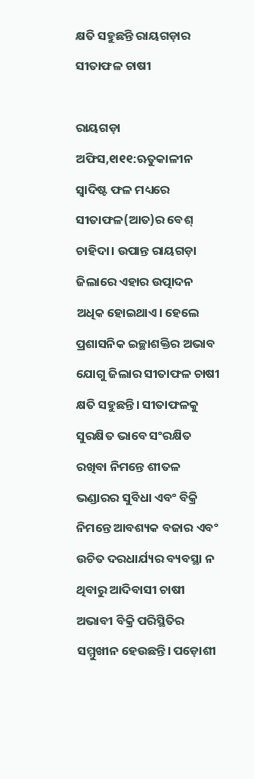କ୍ଷତି ସହୁଛନ୍ତି ରାୟଗଡ଼ାର ସୀତାଫଳ ଚାଷୀ

ରାୟଗଡ଼ା ଅଫିସ,୧ା୧୧:ଋତୁକାଳୀନ ସ୍ବାଦିଷ୍ଟ ଫଳ ମଧ୍ୟରେ ସୀତାଫଳ(ଆତ)ର ବେଶ୍‌ ଚାହିଦା। ଉପାନ୍ତ ରାୟଗଡ଼ା ଜିଲାରେ ଏହାର ଉତ୍ପାଦନ ଅଧିକ ହୋଇଥାଏ। ହେଲେ ପ୍ରଶାସନିକ ଇଚ୍ଛାଶକ୍ତିର ଅଭାବ ଯୋଗୁ ଜିଲାର ସୀତାଫଳ ଚାଷୀ କ୍ଷତି ସହୁଛନ୍ତି। ସୀତାଫଳକୁ ସୁରକ୍ଷିତ ଭାବେ ସଂରକ୍ଷିତ ରଖିବା ନିମନ୍ତେ ଶୀତଳ ଭଣ୍ଡାରର ସୁବିଧା ଏବଂ ବିକ୍ରି ନିମନ୍ତେ ଆବଶ୍ୟକ ବଜାର ଏବଂ ଉଚିତ ଦରଧାର୍ଯ୍ୟର ବ୍ୟବସ୍ଥା ନ ଥିବାରୁ ଆଦିବାସୀ ଚାଷୀ ଅଭାବୀ ବିକ୍ରି ପରିସ୍ଥିତିର ସମ୍ମୁଖୀନ ହେଉଛନ୍ତି। ପଡ଼ୋଶୀ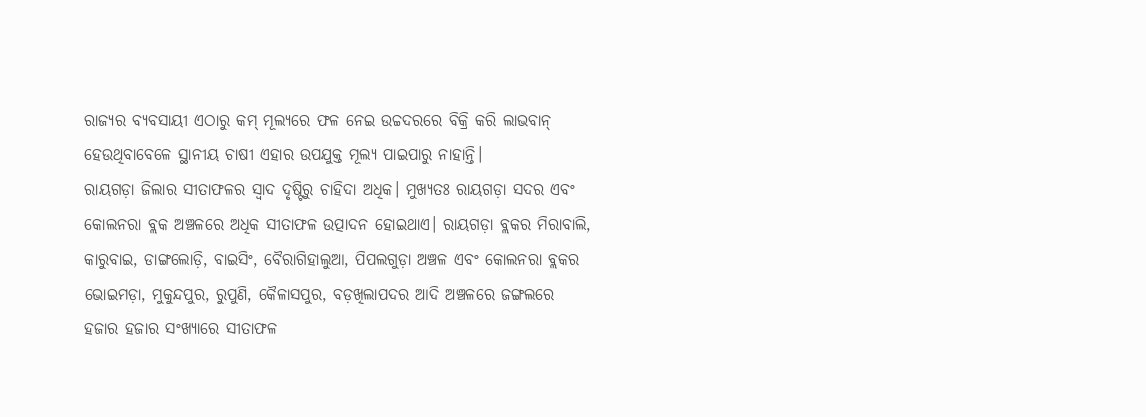ରାଜ୍ୟର ବ୍ୟବସାୟୀ ଏଠାରୁ କମ୍‌ ମୂଲ୍ୟରେ ଫଳ ନେଇ ଉଚ୍ଚଦରରେ ବିକ୍ରି କରି ଲାଭବାନ୍‌ ହେଉଥିବାବେଳେ ସ୍ଥାନୀୟ ଚାଷୀ ଏହାର ଉପଯୁକ୍ତ ମୂଲ୍ୟ ପାଇପାରୁ ନାହାନ୍ତି।
ରାୟଗଡ଼ା ଜିଲାର ସୀତାଫଳର ସ୍ବାଦ ଦୃଷ୍ଟିରୁ ଚାହିଦା ଅଧିକ। ମୁଖ୍ୟତଃ ରାୟଗଡ଼ା ସଦର ଏବଂ କୋଲନରା ବ୍ଲକ ଅଞ୍ଚଳରେ ଅଧିକ ସୀତାଫଳ ଉତ୍ପାଦନ ହୋଇଥାଏ। ରାୟଗଡ଼ା ବ୍ଲକର ମିରାବାଲି, କାରୁବାଇ, ଡାଙ୍ଗଲୋଡ଼ି, ବାଇସିଂ, ବୈରାଗିହାଲୁଆ, ପିପଲଗୁଡ଼ା ଅଞ୍ଚଳ ଏବଂ କୋଲନରା ବ୍ଲକର ଭୋଇମଡ଼ା, ମୁକୁନ୍ଦପୁର, ରୁପୁଣି, କୈଳାସପୁର, ବଡ଼ଖିଲାପଦର ଆଦି ଅଞ୍ଚଳରେ ଜଙ୍ଗଲରେ ହଜାର ହଜାର ସଂଖ୍ୟାରେ ସୀତାଫଳ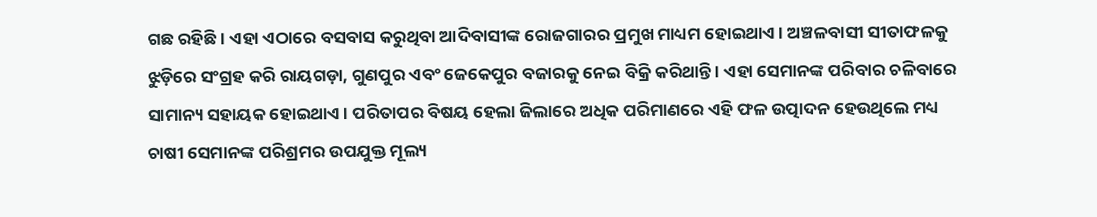ଗଛ ରହିଛି। ଏହା ଏଠାରେ ବସବାସ କରୁଥିବା ଆଦିବାସୀଙ୍କ ରୋଜଗାରର ପ୍ରମୁଖ ମାଧ୍ୟମ ହୋଇଥାଏ। ଅଞ୍ଚଳବାସୀ ସୀତାଫଳକୁ ଝୁଡ଼ିରେ ସଂଗ୍ରହ କରି ରାୟଗଡ଼ା, ଗୁଣପୁର ଏବଂ ଜେକେପୁର ବଜାରକୁ ନେଇ ବିକ୍ରି କରିଥାନ୍ତି । ଏହା ସେମାନଙ୍କ ପରିବାର ଚଳିବାରେ ସାମାନ୍ୟ ସହାୟକ ହୋଇଥାଏ। ପରିତାପର ବିଷୟ ହେଲା ଜିଲାରେ ଅଧିକ ପରିମାଣରେ ଏହି ଫଳ ଉତ୍ପାଦନ ହେଉଥିଲେ ମଧ୍ୟ ଚାଷୀ ସେମାନଙ୍କ ପରିଶ୍ରମର ଉପଯୁକ୍ତ ମୂଲ୍ୟ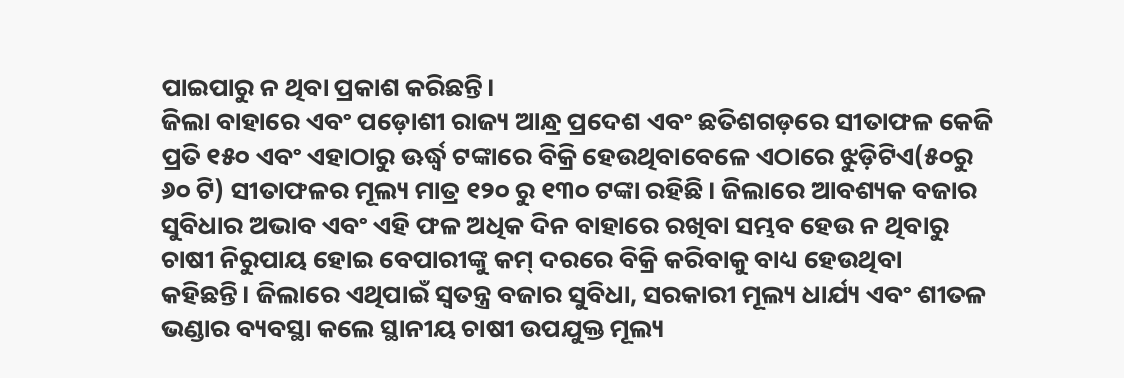ପାଇପାରୁ ନ ଥିବା ପ୍ରକାଶ କରିଛନ୍ତି।
ଜିଲା ବାହାରେ ଏବଂ ପଡ଼ୋଶୀ ରାଜ୍ୟ ଆନ୍ଧ୍ର ପ୍ରଦେଶ ଏବଂ ଛତିଶଗଡ଼ରେ ସୀତାଫଳ କେଜି ପ୍ରତି ୧୫୦ ଏବଂ ଏହାଠାରୁ ଊର୍ଦ୍ଧ୍ୱ ଟଙ୍କାରେ ବିକ୍ରି ହେଉଥିବାବେଳେ ଏଠାରେ ଝୁଡ଼ିଟିଏ(୫୦ରୁ ୬୦ ଟି) ସୀତାଫଳର ମୂଲ୍ୟ ମାତ୍ର ୧୨୦ ରୁ ୧୩୦ ଟଙ୍କା ରହିଛି। ଜିଲାରେ ଆବଶ୍ୟକ ବଜାର ସୁବିଧାର ଅଭାବ ଏବଂ ଏହି ଫଳ ଅଧିକ ଦିନ ବାହାରେ ରଖିବା ସମ୍ଭବ ହେଉ ନ ଥିବାରୁ ଚାଷୀ ନିରୁପାୟ ହୋଇ ବେପାରୀଙ୍କୁ କମ୍‌ ଦରରେ ବିକ୍ରି କରିବାକୁ ବାଧ୍ୟ ହେଉଥିବା କହିଛନ୍ତି। ଜିଲାରେ ଏଥିପାଇଁ ସ୍ବତନ୍ତ୍ର ବଜାର ସୁବିଧା, ସରକାରୀ ମୂଲ୍ୟ ଧାର୍ଯ୍ୟ ଏବଂ ଶୀତଳ ଭଣ୍ଡାର ବ୍ୟବସ୍ଥା କଲେ ସ୍ଥାନୀୟ ଚାଷୀ ଉପଯୁକ୍ତ ମୂଲ୍ୟ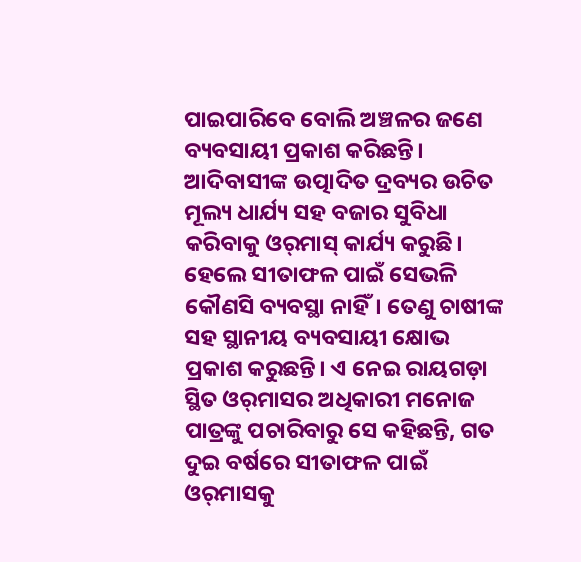ପାଇପାରିବେ ବୋଲି ଅଞ୍ଚଳର ଜଣେ ବ୍ୟବସାୟୀ ପ୍ରକାଶ କରିଛନ୍ତି। ଆଦିବାସୀଙ୍କ ଉତ୍ପାଦିତ ଦ୍ରବ୍ୟର ଉଚିତ ମୂଲ୍ୟ ଧାର୍ଯ୍ୟ ସହ ବଜାର ସୁବିଧା କରିବାକୁ ଓର୍‌ମାସ୍‌ କାର୍ଯ୍ୟ କରୁଛି। ହେଲେ ସୀତାଫଳ ପାଇଁ ସେଭଳି କୌଣସି ବ୍ୟବସ୍ଥା ନାହିଁ। ତେଣୁ ଚାଷୀଙ୍କ ସହ ସ୍ଥାନୀୟ ବ୍ୟବସାୟୀ କ୍ଷୋଭ ପ୍ରକାଶ କରୁଛନ୍ତି। ଏ ନେଇ ରାୟଗଡ଼ା ସ୍ଥିତ ଓର୍‌ମାସର ଅଧିକାରୀ ମନୋଜ ପାତ୍ରଙ୍କୁ ପଚାରିବାରୁ ସେ କହିଛନ୍ତି, ଗତ ଦୁଇ ବର୍ଷରେ ସୀତାଫଳ ପାଇଁ ଓର୍‌ମାସକୁ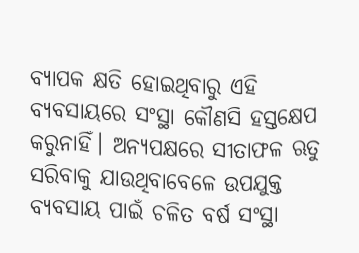ବ୍ୟାପକ କ୍ଷତି ହୋଇଥିବାରୁ ଏହି ବ୍ୟବସାୟରେ ସଂସ୍ଥା କୌଣସି ହସ୍ତକ୍ଷେପ କରୁନାହିଁ। ଅନ୍ୟପକ୍ଷରେ ସୀତାଫଳ ଋତୁ ସରିବାକୁ ଯାଉଥିବାବେଳେ ଉପଯୁକ୍ତ ବ୍ୟବସାୟ ପାଇଁ ଚଳିତ ବର୍ଷ ସଂସ୍ଥା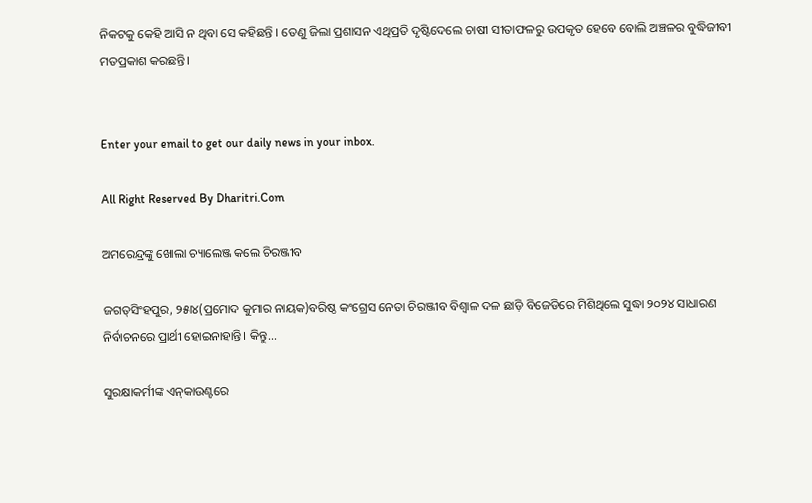ନିକଟକୁ କେହି ଆସି ନ ଥିବା ସେ କହିଛନ୍ତି । ତେଣୁ ଜିଲା ପ୍ରଶାସନ ଏଥିପ୍ରତି ଦୃଷ୍ଟିଦେଲେ ଚାଷୀ ସୀତାଫଳରୁ ଉପକୃତ ହେବେ ବୋଲି ଅଞ୍ଚଳର ବୁଦ୍ଧିଜୀବୀ ମତପ୍ରକାଶ କରଛନ୍ତି।


Enter your email to get our daily news in your inbox.

All Right Reserved By Dharitri.Com

ଅମରେନ୍ଦ୍ରଙ୍କୁ ଖୋଲା ଚ୍ୟାଲେଞ୍ଜ କଲେ ଚିରଞ୍ଜୀବ

ଜଗତ୍‌ସିଂହପୁର, ୨୫ା୪(ପ୍ରମୋଦ କୁମାର ନାୟକ)ବରିଷ୍ଠ କଂଗ୍ରେସ ନେତା ଚିରଞ୍ଜୀବ ବିଶ୍ୱାଳ ଦଳ ଛାଡ଼ି ବିଜେଡିରେ ମିଶିଥିଲେ ସୁଦ୍ଧା ୨୦୨୪ ସାଧାରଣ ନିର୍ବାଚନରେ ପ୍ରାର୍ଥୀ ହୋଇନାହାନ୍ତି। କିନ୍ତୁ...

ସୁରକ୍ଷାକର୍ମୀଙ୍କ ଏନ୍‌କାଉଣ୍ଟରେ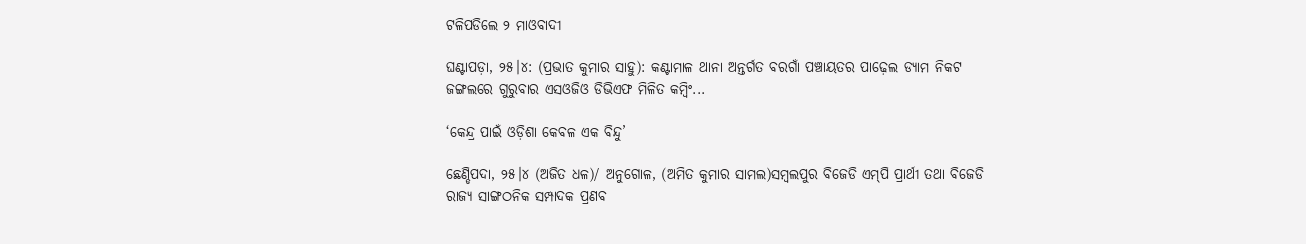ଟଳିପଡିଲେ ୨ ମାଓବାଦୀ

ଘଣ୍ଟାପଡ଼ା, ୨୫।୪: (ପ୍ରଭାତ କୁମାର ସାହୁ): କଣ୍ଟାମାଳ ଥାନା ଅନ୍ତର୍ଗତ ବରଗାଁ ପଞ୍ଚାୟତର ପାଢ଼େଲ ଡ୍ୟାମ ନିକଟ ଜଙ୍ଗଲରେ ଗୁରୁବାର ଏସଓଜିଓ ଡିଭିଏଫ ମିଳିତ କମ୍ବିଂ...

‘କେନ୍ଦ୍ର ପାଇଁ ଓଡ଼ିଶା କେବଳ ଏକ ବିନ୍ଦୁ’

ଛେଣ୍ଡିପଦା, ୨୫।୪ (ଅଜିତ ଧଳ)/ ଅନୁଗୋଳ, (ଅମିତ କୁମାର ସାମଲ)ସମ୍ବଲପୁର ବିଜେଡି ଏମ୍‌ପି ପ୍ରାର୍ଥୀ ତଥା ବିଜେଡି ରାଜ୍ୟ ସାଙ୍ଗଠନିକ ସମ୍ପାଦକ ପ୍ରଣବ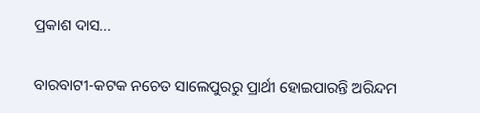ପ୍ରକାଶ ଦାସ...

ବାରବାଟୀ-କଟକ ନଚେତ ସାଲେପୁରରୁ ପ୍ରାର୍ଥୀ ହୋଇପାରନ୍ତି ଅରିନ୍ଦମ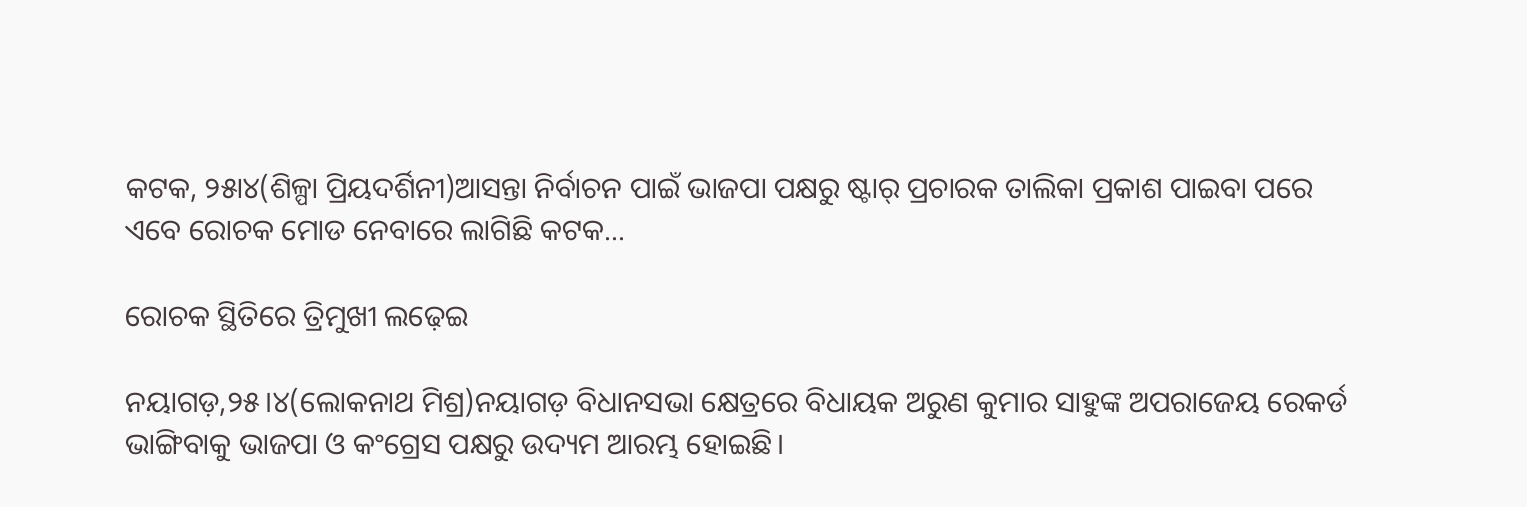କଟକ, ୨୫ା୪(ଶିଳ୍ପା ପ୍ରିୟଦର୍ଶିନୀ)ଆସନ୍ତା ନିର୍ବାଚନ ପାଇଁ ଭାଜପା ପକ୍ଷରୁ ଷ୍ଟାର୍‌ ପ୍ରଚାରକ ତାଲିକା ପ୍ରକାଶ ପାଇବା ପରେ ଏବେ ରୋଚକ ମୋଡ ନେବାରେ ଲାଗିଛି କଟକ...

ରୋଚକ ସ୍ଥିତିରେ ତ୍ରିମୁଖୀ ଲଢ଼େଇ

ନୟାଗଡ଼,୨୫।୪(ଲୋକନାଥ ମିଶ୍ର)ନୟାଗଡ଼ ବିଧାନସଭା କ୍ଷେତ୍ରରେ ବିଧାୟକ ଅରୁଣ କୁମାର ସାହୁଙ୍କ ଅପରାଜେୟ ରେକର୍ଡ ଭାଙ୍ଗିବାକୁ ଭାଜପା ଓ କଂଗ୍ରେସ ପକ୍ଷରୁ ଉଦ୍ୟମ ଆରମ୍ଭ ହୋଇଛି।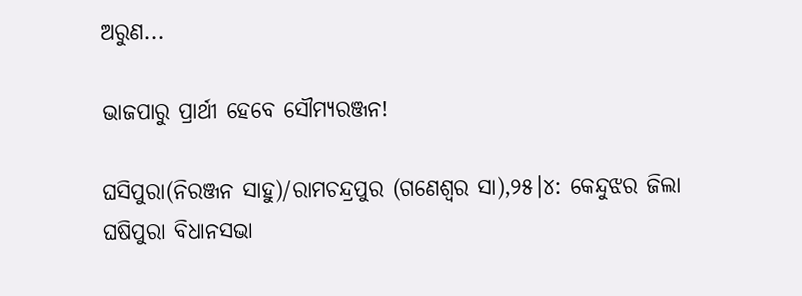ଅରୁଣ...

ଭାଜପାରୁ ପ୍ରାର୍ଥୀ ହେବେ ସୌମ୍ୟରଞ୍ଜନ!

ଘସିପୁରା(ନିରଞ୍ଜନ ସାହୁ)/ରାମଚନ୍ଦ୍ରପୁର (ଗଣେଶ୍ୱର ସା),୨୫।୪: କେନ୍ଦୁଝର ଜିଲା ଘଷିପୁରା ବିଧାନସଭା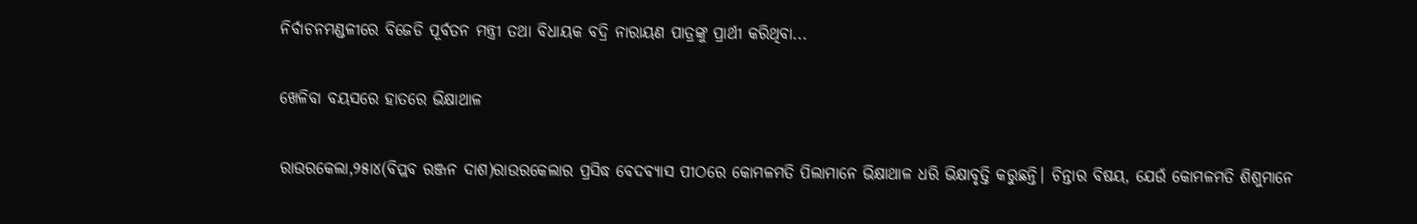ନିର୍ବାଚନମଣ୍ଡଳୀରେ ବିଜେଡି ପୂର୍ବତନ ମନ୍ତ୍ରୀ ତଥା ବିଧାୟକ ବଦ୍ରି ନାରାୟଣ ପାତ୍ରଙ୍କୁ ପ୍ରାର୍ଥୀ କରିଥିବା...

ଖେଳିବା ବୟସରେ ହାତରେ ଭିକ୍ଷାଥାଳ

ରାଉରକେଲା,୨୫ା୪(ବିପ୍ଲବ ରଞ୍ଜନ ଦାଶ)ରାଉରକେଲାର ପ୍ରସିଦ୍ଧ ବେଦବ୍ୟାସ ପୀଠରେ କୋମଳମତି ପିଲାମାନେ ଭିକ୍ଷାଥାଳ ଧରି ଭିକ୍ଷାବୃତ୍ତି କରୁଛନ୍ତି। ଚିନ୍ତାର ବିଷୟ, ଯେଉଁ କୋମଳମତି ଶିଶୁମାନେ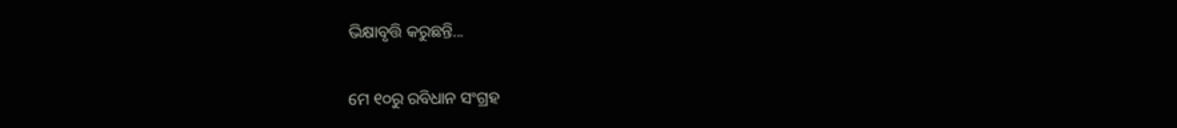ଭିକ୍ଷାବୃତ୍ତି କରୁଛନ୍ତି...

ମେ ୧୦ରୁ ରବିଧାନ ସଂଗ୍ରହ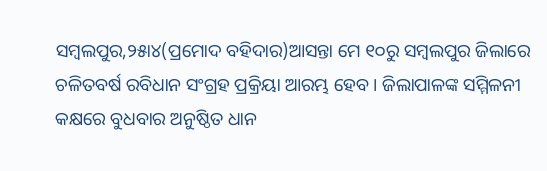ସମ୍ବଲପୁର,୨୫ା୪(ପ୍ରମୋଦ ବହିଦାର)ଆସନ୍ତା ମେ ୧୦ରୁ ସମ୍ବଲପୁର ଜିଲାରେ ଚଳିତବର୍ଷ ରବିଧାନ ସଂଗ୍ରହ ପ୍ରକ୍ରିୟା ଆରମ୍ଭ ହେବ। ଜିଲାପାଳଙ୍କ ସମ୍ମିଳନୀ କକ୍ଷରେ ବୁଧବାର ଅନୁଷ୍ଠିତ ଧାନ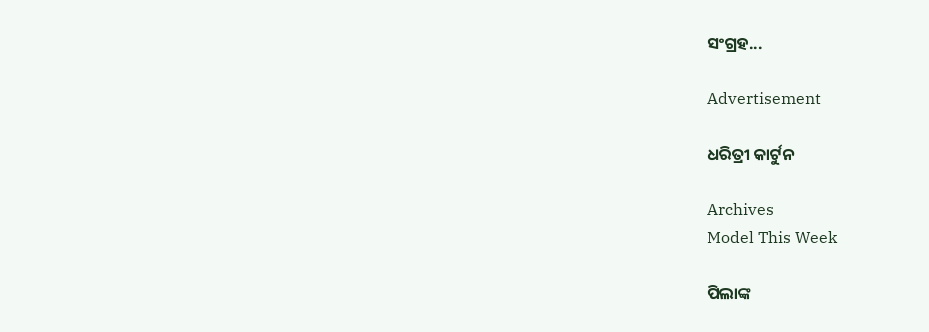ସଂଗ୍ରହ...

Advertisement

ଧରିତ୍ରୀ କାର୍ଟୁନ

Archives
Model This Week

ପିଲାଙ୍କ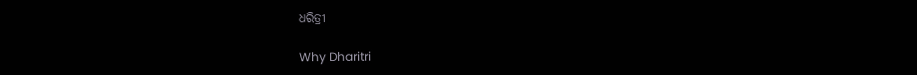ଧରିତ୍ରୀ

Why Dharitri